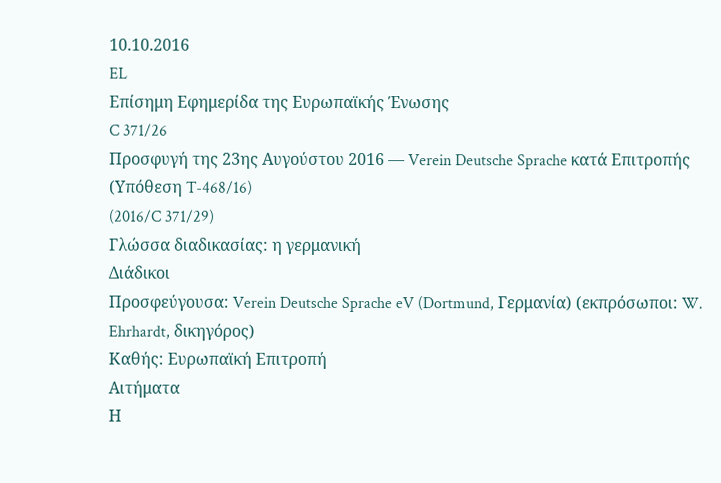10.10.2016
EL
Επίσημη Εφημερίδα της Ευρωπαϊκής Ένωσης
C 371/26
Προσφυγή της 23ης Αυγούστου 2016 — Verein Deutsche Sprache κατά Επιτροπής
(Υπόθεση T-468/16)
(2016/C 371/29)
Γλώσσα διαδικασίας: η γερμανική
Διάδικοι
Προσφεύγουσα: Verein Deutsche Sprache eV (Dortmund, Γερμανία) (εκπρόσωποι: W. Ehrhardt, δικηγόρος)
Καθής: Ευρωπαϊκή Επιτροπή
Αιτήματα
Η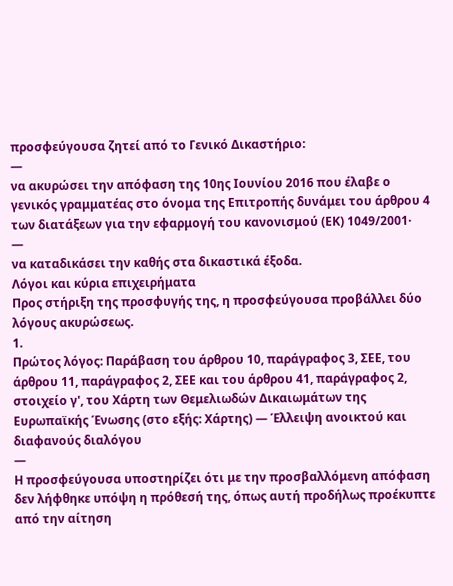προσφεύγουσα ζητεί από το Γενικό Δικαστήριο:
—
να ακυρώσει την απόφαση της 10ης Ιουνίου 2016 που έλαβε ο γενικός γραμματέας στο όνομα της Επιτροπής δυνάμει του άρθρου 4 των διατάξεων για την εφαρμογή του κανονισμού (ΕΚ) 1049/2001·
—
να καταδικάσει την καθής στα δικαστικά έξοδα.
Λόγοι και κύρια επιχειρήματα
Προς στήριξη της προσφυγής της, η προσφεύγουσα προβάλλει δύο λόγους ακυρώσεως.
1.
Πρώτος λόγος: Παράβαση του άρθρου 10, παράγραφος 3, ΣΕΕ, του άρθρου 11, παράγραφος 2, ΣΕΕ και του άρθρου 41, παράγραφος 2, στοιχείο γ', του Χάρτη των Θεμελιωδών Δικαιωμάτων της Ευρωπαϊκής Ένωσης (στο εξής: Χάρτης) — Έλλειψη ανοικτού και διαφανούς διαλόγου
—
Η προσφεύγουσα υποστηρίζει ότι με την προσβαλλόμενη απόφαση δεν λήφθηκε υπόψη η πρόθεσή της, όπως αυτή προδήλως προέκυπτε από την αίτηση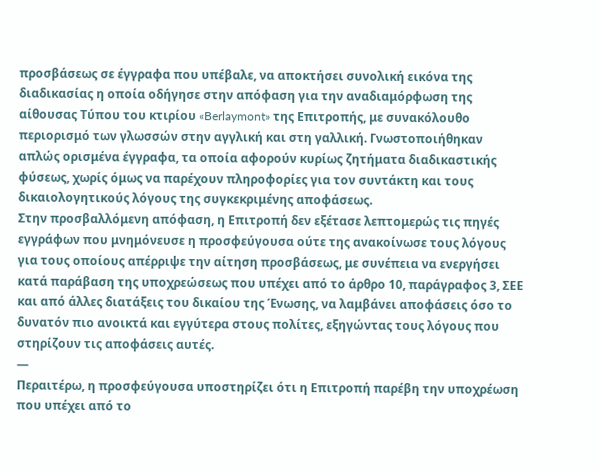προσβάσεως σε έγγραφα που υπέβαλε, να αποκτήσει συνολική εικόνα της διαδικασίας η οποία οδήγησε στην απόφαση για την αναδιαμόρφωση της αίθουσας Τύπου του κτιρίου «Berlaymont» της Επιτροπής, με συνακόλουθο περιορισμό των γλωσσών στην αγγλική και στη γαλλική. Γνωστοποιήθηκαν απλώς ορισμένα έγγραφα, τα οποία αφορούν κυρίως ζητήματα διαδικαστικής φύσεως, χωρίς όμως να παρέχουν πληροφορίες για τον συντάκτη και τους δικαιολογητικούς λόγους της συγκεκριμένης αποφάσεως.
Στην προσβαλλόμενη απόφαση, η Επιτροπή δεν εξέτασε λεπτομερώς τις πηγές εγγράφων που μνημόνευσε η προσφεύγουσα ούτε της ανακοίνωσε τους λόγους για τους οποίους απέρριψε την αίτηση προσβάσεως, με συνέπεια να ενεργήσει κατά παράβαση της υποχρεώσεως που υπέχει από το άρθρο 10, παράγραφος 3, ΣΕΕ και από άλλες διατάξεις του δικαίου της Ένωσης, να λαμβάνει αποφάσεις όσο το δυνατόν πιο ανοικτά και εγγύτερα στους πολίτες, εξηγώντας τους λόγους που στηρίζουν τις αποφάσεις αυτές.
—
Περαιτέρω, η προσφεύγουσα υποστηρίζει ότι η Επιτροπή παρέβη την υποχρέωση που υπέχει από το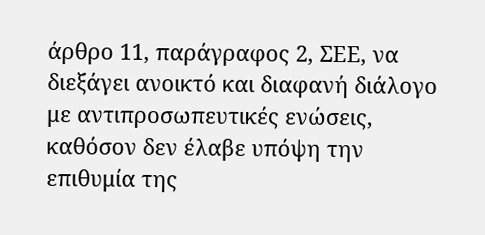άρθρο 11, παράγραφος 2, ΣΕΕ, να διεξάγει ανοικτό και διαφανή διάλογο με αντιπροσωπευτικές ενώσεις, καθόσον δεν έλαβε υπόψη την επιθυμία της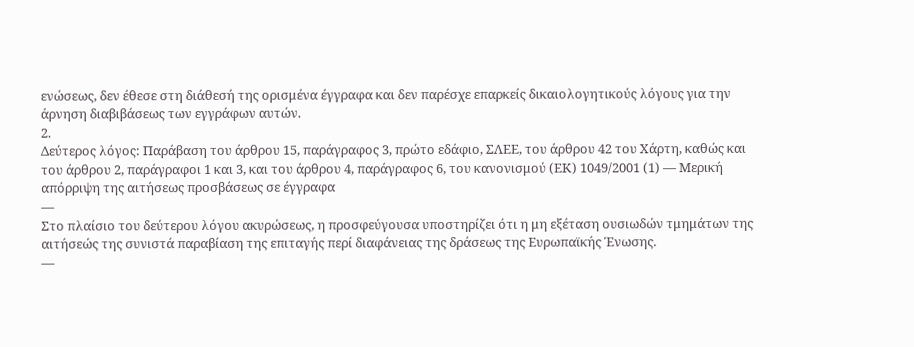ενώσεως, δεν έθεσε στη διάθεσή της ορισμένα έγγραφα και δεν παρέσχε επαρκείς δικαιολογητικούς λόγους για την άρνηση διαβιβάσεως των εγγράφων αυτών.
2.
Δεύτερος λόγος: Παράβαση του άρθρου 15, παράγραφος 3, πρώτο εδάφιο, ΣΛΕΕ, του άρθρου 42 του Χάρτη, καθώς και του άρθρου 2, παράγραφοι 1 και 3, και του άρθρου 4, παράγραφος 6, του κανονισμού (ΕΚ) 1049/2001 (1) — Μερική απόρριψη της αιτήσεως προσβάσεως σε έγγραφα
—
Στο πλαίσιο του δεύτερου λόγου ακυρώσεως, η προσφεύγουσα υποστηρίζει ότι η μη εξέταση ουσιωδών τμημάτων της αιτήσεώς της συνιστά παραβίαση της επιταγής περί διαφάνειας της δράσεως της Ευρωπαϊκής Ένωσης.
—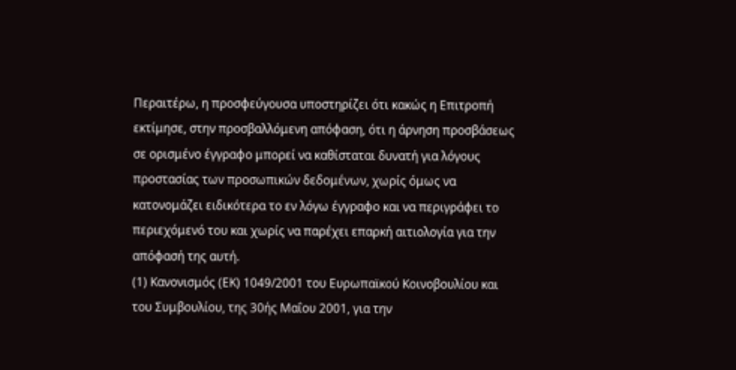Περαιτέρω, η προσφεύγουσα υποστηρίζει ότι κακώς η Επιτροπή εκτίμησε, στην προσβαλλόμενη απόφαση, ότι η άρνηση προσβάσεως σε ορισμένο έγγραφο μπορεί να καθίσταται δυνατή για λόγους προστασίας των προσωπικών δεδομένων, χωρίς όμως να κατονομάζει ειδικότερα το εν λόγω έγγραφο και να περιγράφει το περιεχόμενό του και χωρίς να παρέχει επαρκή αιτιολογία για την απόφασή της αυτή.
(1) Κανονισμός (ΕΚ) 1049/2001 του Ευρωπαϊκού Κοινοβουλίου και του Συμβουλίου, της 30ής Μαΐου 2001, για την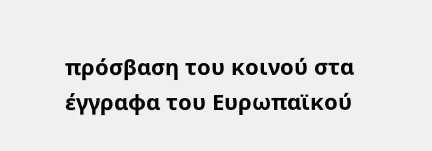πρόσβαση του κοινού στα έγγραφα του Ευρωπαϊκού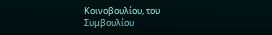Κοινοβουλίου, του Συμβουλίου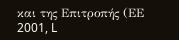και της Επιτροπής (ΕΕ 2001, L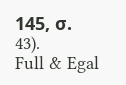145, σ. 43).
Full & Egal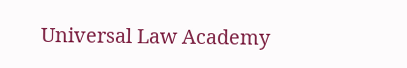Universal Law Academy